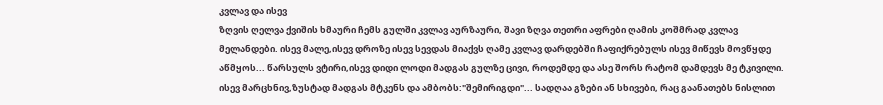კვლავ და ისევ
ზღვის ღელვა ქვიშის ხმაური ჩემს გულში კვლავ აურზაური, შავი ზღვა თეთრი აფრები ღამის კოშმრად კვლავ მელანდები. ისევ მალე,ისევ დროზე ისევ სევდას მიაქვს ღამე კვლავ დარდებში ჩაფიქრებულს ისევ მიწევს მოვწყდე აწმყოს... წარსულს ვტირი,ისევ დიდი ლოდი მადგას გულზე ცივი, როდემდე და ასე შორს რატომ დამდევს მე ტკივილი. ისევ მარცხნივ,ზუსტად მადგას მტკენს და ამბობს:"შემირიგდი"... სადღაა გზები ან სხივები, რაც გაანათებს ნისლით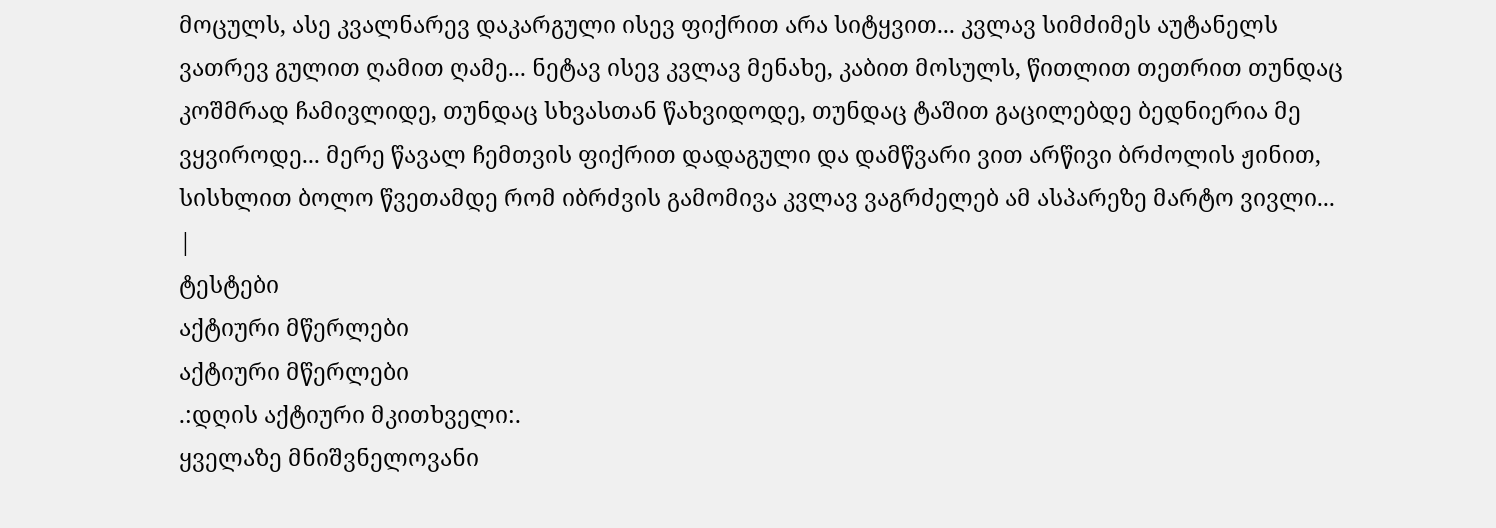მოცულს, ასე კვალნარევ დაკარგული ისევ ფიქრით არა სიტყვით... კვლავ სიმძიმეს აუტანელს ვათრევ გულით ღამით ღამე... ნეტავ ისევ კვლავ მენახე, კაბით მოსულს, წითლით თეთრით თუნდაც კოშმრად ჩამივლიდე, თუნდაც სხვასთან წახვიდოდე, თუნდაც ტაშით გაცილებდე ბედნიერია მე ვყვიროდე... მერე წავალ ჩემთვის ფიქრით დადაგული და დამწვარი ვით არწივი ბრძოლის ჟინით, სისხლით ბოლო წვეთამდე რომ იბრძვის გამომივა კვლავ ვაგრძელებ ამ ასპარეზე მარტო ვივლი... |
ტესტები
აქტიური მწერლები
აქტიური მწერლები
.:დღის აქტიური მკითხველი:.
ყველაზე მნიშვნელოვანი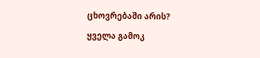ცხოვრებაში არის?
ყველა გამოკ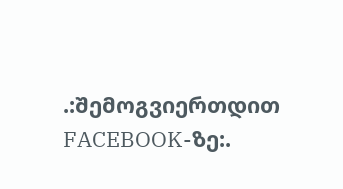.:შემოგვიერთდით FACEBOOK-ზე:.